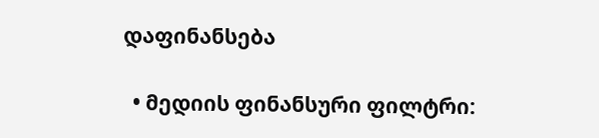დაფინანსება

  • მედიის ფინანსური ფილტრი: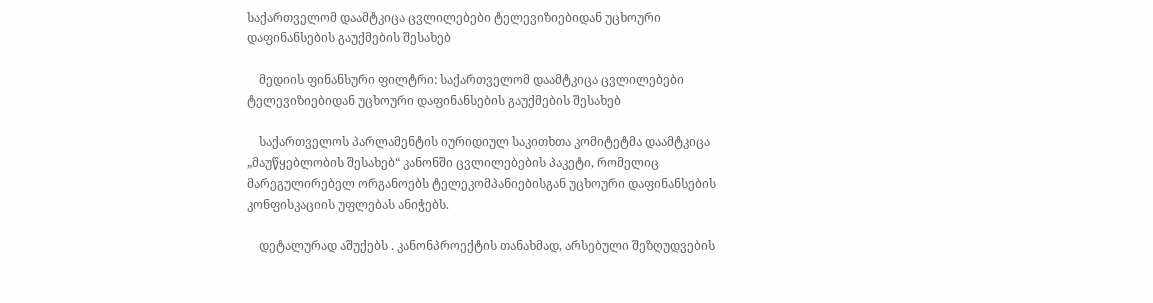საქართველომ დაამტკიცა ცვლილებები ტელევიზიებიდან უცხოური დაფინანსების გაუქმების შესახებ

    მედიის ფინანსური ფილტრი: საქართველომ დაამტკიცა ცვლილებები ტელევიზიებიდან უცხოური დაფინანსების გაუქმების შესახებ

    საქართველოს პარლამენტის იურიდიულ საკითხთა კომიტეტმა დაამტკიცა „მაუწყებლობის შესახებ“ კანონში ცვლილებების პაკეტი, რომელიც მარეგულირებელ ორგანოებს ტელეკომპანიებისგან უცხოური დაფინანსების კონფისკაციის უფლებას ანიჭებს.

    დეტალურად აშუქებს . კანონპროექტის თანახმად, არსებული შეზღუდვების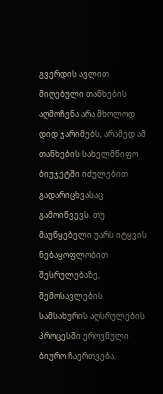გვერდის ავლით მიღებული თანხების აღმოჩენა არა მხოლოდ დიდ ჯარიმებს, არამედ ამ თანხების სახელმწიფო ბიუჯეტში იძულებით გადარიცხვასაც გამოიწვევს. თუ მაუწყებელი უარს იტყვის ნებაყოფლობით შესრულებაზე, შემოსავლების სამსახურის აღსრულების პროცესში ეროვნული ბიურო ჩაერთვება.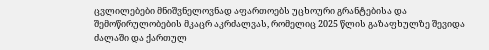ცვლილებები მნიშვნელოვნად აფართოებს უცხოური გრანტებისა და შემოწირულობების მკაცრ აკრძალვას, რომელიც 2025 წლის გაზაფხულზე შევიდა ძალაში და ქართულ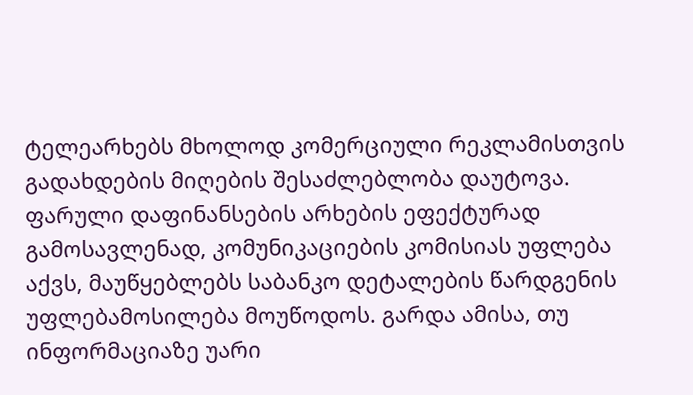ტელეარხებს მხოლოდ კომერციული რეკლამისთვის გადახდების მიღების შესაძლებლობა დაუტოვა. ფარული დაფინანსების არხების ეფექტურად გამოსავლენად, კომუნიკაციების კომისიას უფლება აქვს, მაუწყებლებს საბანკო დეტალების წარდგენის უფლებამოსილება მოუწოდოს. გარდა ამისა, თუ ინფორმაციაზე უარი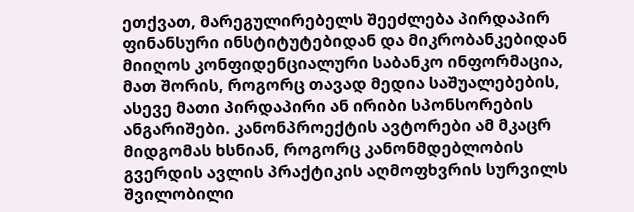ეთქვათ, მარეგულირებელს შეეძლება პირდაპირ ფინანსური ინსტიტუტებიდან და მიკრობანკებიდან მიიღოს კონფიდენციალური საბანკო ინფორმაცია, მათ შორის, როგორც თავად მედია საშუალებების, ასევე მათი პირდაპირი ან ირიბი სპონსორების ანგარიშები. კანონპროექტის ავტორები ამ მკაცრ მიდგომას ხსნიან, როგორც კანონმდებლობის გვერდის ავლის პრაქტიკის აღმოფხვრის სურვილს შვილობილი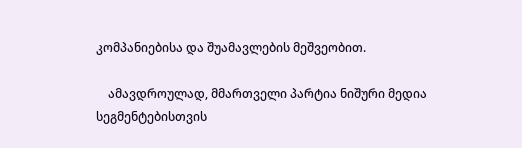კომპანიებისა და შუამავლების მეშვეობით.

    ამავდროულად, მმართველი პარტია ნიშური მედია სეგმენტებისთვის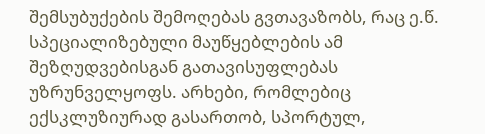შემსუბუქების შემოღებას გვთავაზობს, რაც ე.წ. სპეციალიზებული მაუწყებლების ამ შეზღუდვებისგან გათავისუფლებას უზრუნველყოფს. არხები, რომლებიც ექსკლუზიურად გასართობ, სპორტულ,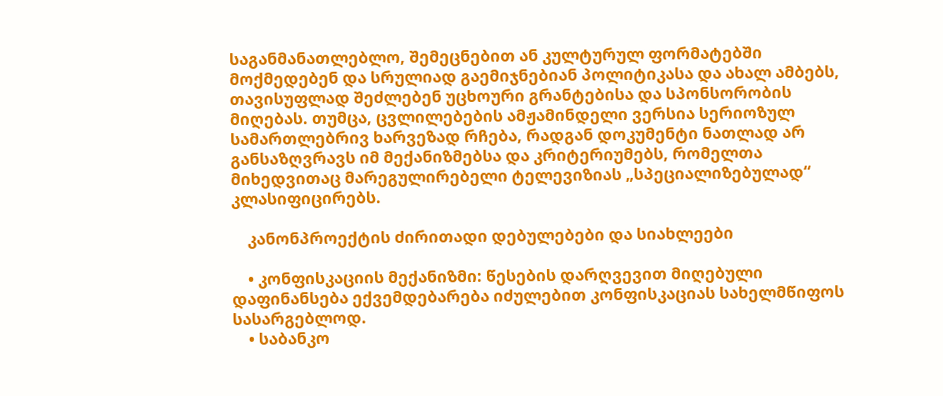საგანმანათლებლო, შემეცნებით ან კულტურულ ფორმატებში მოქმედებენ და სრულიად გაემიჯნებიან პოლიტიკასა და ახალ ამბებს, თავისუფლად შეძლებენ უცხოური გრანტებისა და სპონსორობის მიღებას. თუმცა, ცვლილებების ამჟამინდელი ვერსია სერიოზულ სამართლებრივ ხარვეზად რჩება, რადგან დოკუმენტი ნათლად არ განსაზღვრავს იმ მექანიზმებსა და კრიტერიუმებს, რომელთა მიხედვითაც მარეგულირებელი ტელევიზიას „სპეციალიზებულად“ კლასიფიცირებს.

    კანონპროექტის ძირითადი დებულებები და სიახლეები

    • კონფისკაციის მექანიზმი: წესების დარღვევით მიღებული დაფინანსება ექვემდებარება იძულებით კონფისკაციას სახელმწიფოს სასარგებლოდ.
    • საბანკო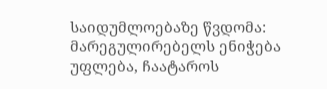საიდუმლოებაზე წვდომა: მარეგულირებელს ენიჭება უფლება, ჩაატაროს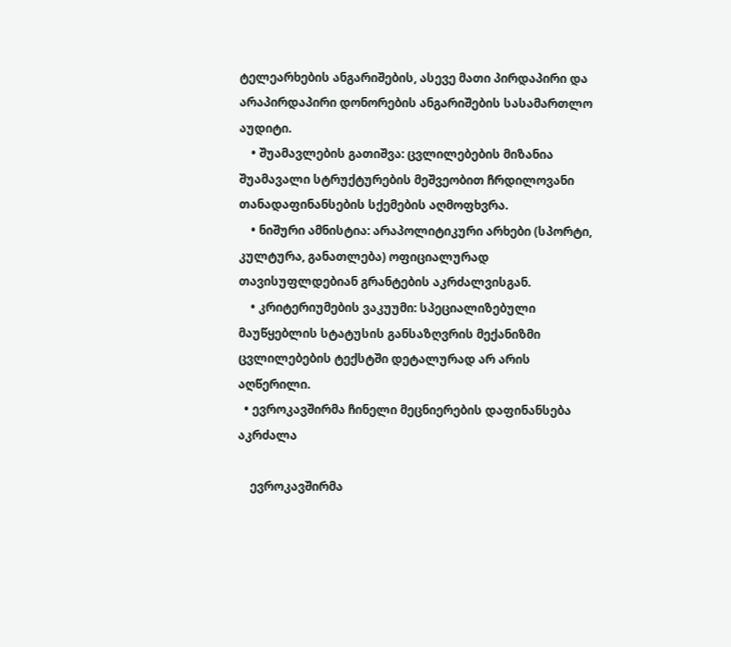ტელეარხების ანგარიშების, ასევე მათი პირდაპირი და არაპირდაპირი დონორების ანგარიშების სასამართლო აუდიტი.
    • შუამავლების გათიშვა: ცვლილებების მიზანია შუამავალი სტრუქტურების მეშვეობით ჩრდილოვანი თანადაფინანსების სქემების აღმოფხვრა.
    • ნიშური ამნისტია: არაპოლიტიკური არხები (სპორტი, კულტურა, განათლება) ოფიციალურად თავისუფლდებიან გრანტების აკრძალვისგან.
    • კრიტერიუმების ვაკუუმი: სპეციალიზებული მაუწყებლის სტატუსის განსაზღვრის მექანიზმი ცვლილებების ტექსტში დეტალურად არ არის აღწერილი.
  • ევროკავშირმა ჩინელი მეცნიერების დაფინანსება აკრძალა

    ევროკავშირმა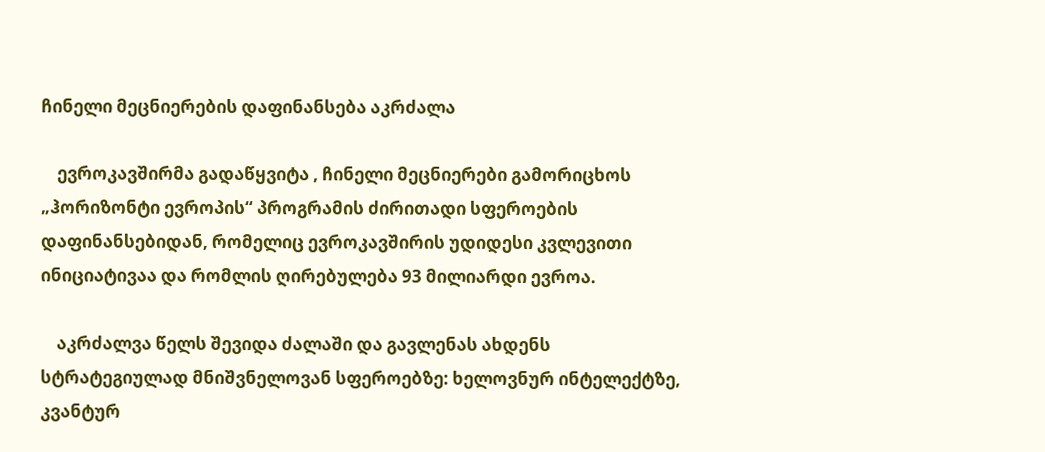ჩინელი მეცნიერების დაფინანსება აკრძალა

    ევროკავშირმა გადაწყვიტა , ჩინელი მეცნიერები გამორიცხოს „ჰორიზონტი ევროპის“ პროგრამის ძირითადი სფეროების დაფინანსებიდან, რომელიც ევროკავშირის უდიდესი კვლევითი ინიციატივაა და რომლის ღირებულება 93 მილიარდი ევროა.

    აკრძალვა წელს შევიდა ძალაში და გავლენას ახდენს სტრატეგიულად მნიშვნელოვან სფეროებზე: ხელოვნურ ინტელექტზე, კვანტურ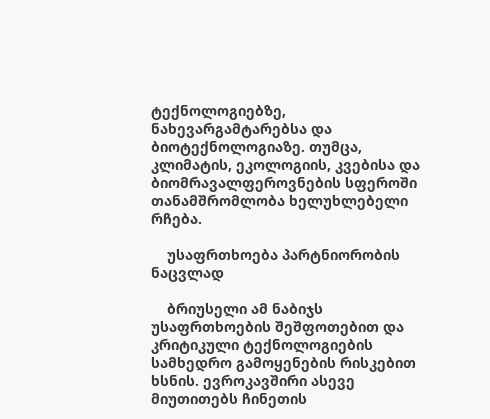ტექნოლოგიებზე, ნახევარგამტარებსა და ბიოტექნოლოგიაზე. თუმცა, კლიმატის, ეკოლოგიის, კვებისა და ბიომრავალფეროვნების სფეროში თანამშრომლობა ხელუხლებელი რჩება.

    უსაფრთხოება პარტნიორობის ნაცვლად

    ბრიუსელი ამ ნაბიჯს უსაფრთხოების შეშფოთებით და კრიტიკული ტექნოლოგიების სამხედრო გამოყენების რისკებით ხსნის. ევროკავშირი ასევე მიუთითებს ჩინეთის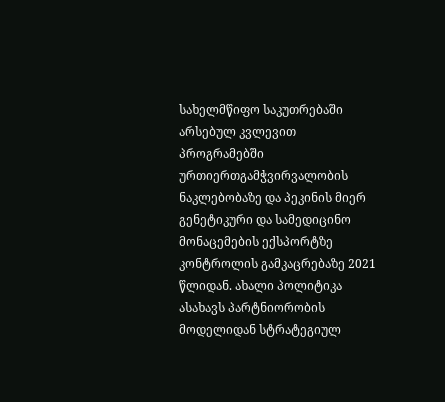სახელმწიფო საკუთრებაში არსებულ კვლევით პროგრამებში ურთიერთგამჭვირვალობის ნაკლებობაზე და პეკინის მიერ გენეტიკური და სამედიცინო მონაცემების ექსპორტზე კონტროლის გამკაცრებაზე 2021 წლიდან. ახალი პოლიტიკა ასახავს პარტნიორობის მოდელიდან სტრატეგიულ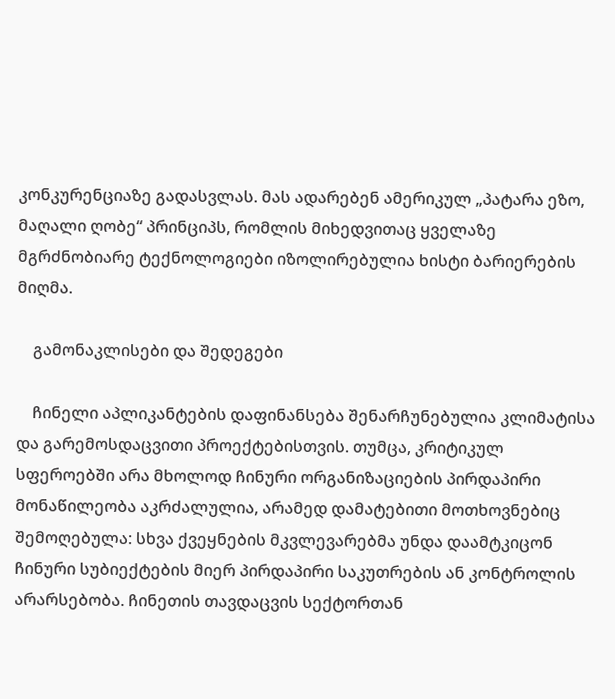კონკურენციაზე გადასვლას. მას ადარებენ ამერიკულ „პატარა ეზო, მაღალი ღობე“ პრინციპს, რომლის მიხედვითაც ყველაზე მგრძნობიარე ტექნოლოგიები იზოლირებულია ხისტი ბარიერების მიღმა.

    გამონაკლისები და შედეგები

    ჩინელი აპლიკანტების დაფინანსება შენარჩუნებულია კლიმატისა და გარემოსდაცვითი პროექტებისთვის. თუმცა, კრიტიკულ სფეროებში არა მხოლოდ ჩინური ორგანიზაციების პირდაპირი მონაწილეობა აკრძალულია, არამედ დამატებითი მოთხოვნებიც შემოღებულა: სხვა ქვეყნების მკვლევარებმა უნდა დაამტკიცონ ჩინური სუბიექტების მიერ პირდაპირი საკუთრების ან კონტროლის არარსებობა. ჩინეთის თავდაცვის სექტორთან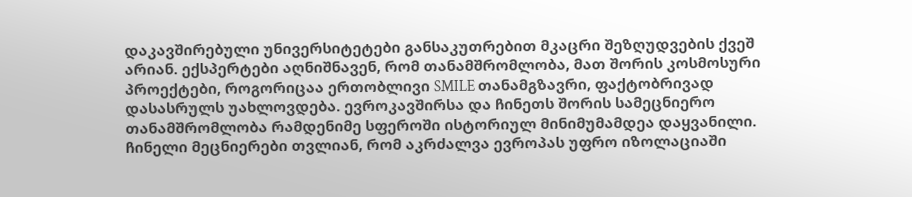დაკავშირებული უნივერსიტეტები განსაკუთრებით მკაცრი შეზღუდვების ქვეშ არიან. ექსპერტები აღნიშნავენ, რომ თანამშრომლობა, მათ შორის კოსმოსური პროექტები, როგორიცაა ერთობლივი SMILE თანამგზავრი, ფაქტობრივად დასასრულს უახლოვდება. ევროკავშირსა და ჩინეთს შორის სამეცნიერო თანამშრომლობა რამდენიმე სფეროში ისტორიულ მინიმუმამდეა დაყვანილი. ჩინელი მეცნიერები თვლიან, რომ აკრძალვა ევროპას უფრო იზოლაციაში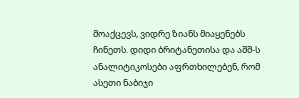მოაქცევს, ვიდრე ზიანს მიაყენებს ჩინეთს. დიდი ბრიტანეთისა და აშშ-ს ანალიტიკოსები აფრთხილებენ, რომ ასეთი ნაბიჯი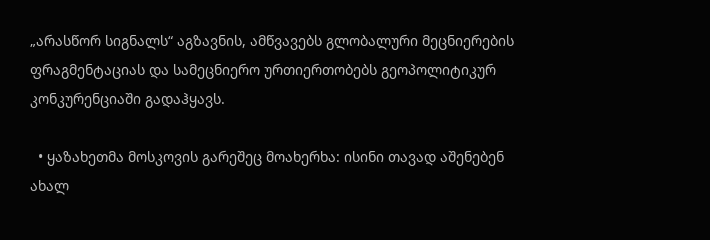„არასწორ სიგნალს“ აგზავნის, ამწვავებს გლობალური მეცნიერების ფრაგმენტაციას და სამეცნიერო ურთიერთობებს გეოპოლიტიკურ კონკურენციაში გადაჰყავს.

  • ყაზახეთმა მოსკოვის გარეშეც მოახერხა: ისინი თავად აშენებენ ახალ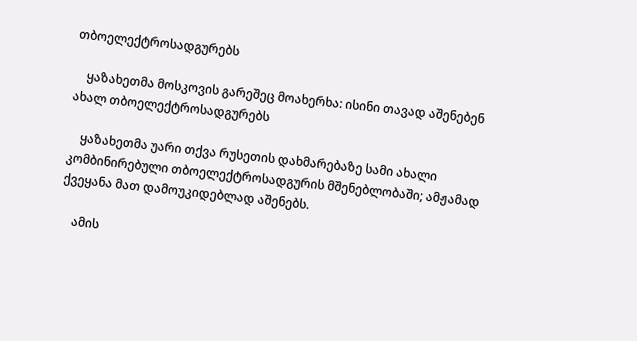თბოელექტროსადგურებს

    ყაზახეთმა მოსკოვის გარეშეც მოახერხა: ისინი თავად აშენებენ ახალ თბოელექტროსადგურებს

    ყაზახეთმა უარი თქვა რუსეთის დახმარებაზე სამი ახალი კომბინირებული თბოელექტროსადგურის მშენებლობაში; ამჟამად ქვეყანა მათ დამოუკიდებლად აშენებს.

    ამის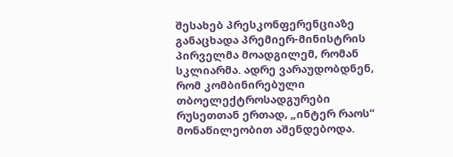შესახებ პრესკონფერენციაზე განაცხადა პრემიერ-მინისტრის პირველმა მოადგილემ, რომან სკლიარმა. ადრე ვარაუდობდნენ, რომ კომბინირებული თბოელექტროსადგურები რუსეთთან ერთად, „ინტერ რაოს“ მონაწილეობით აშენდებოდა.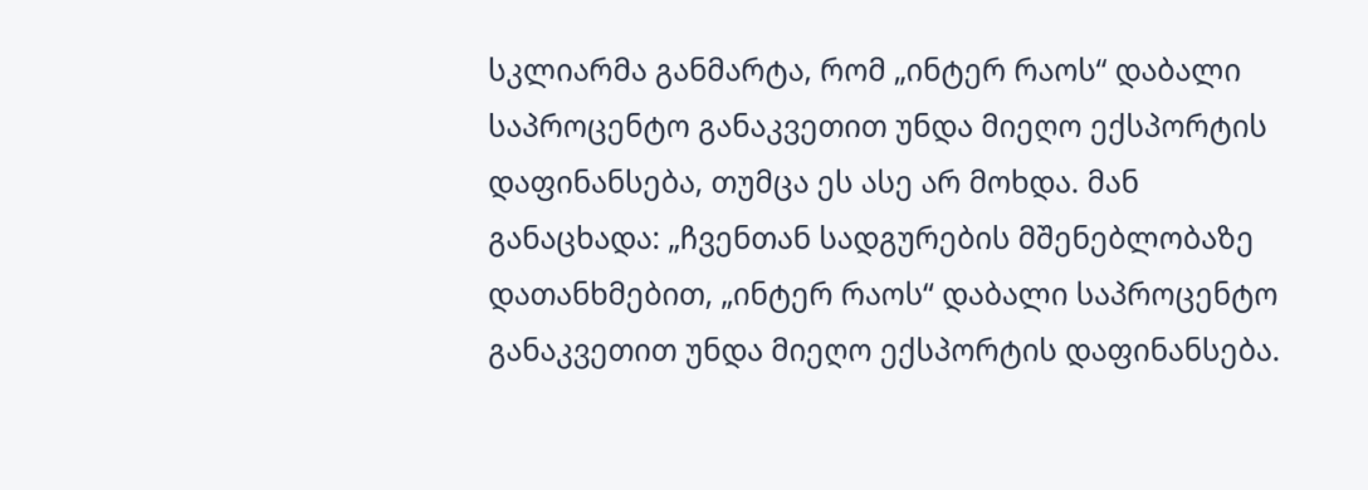სკლიარმა განმარტა, რომ „ინტერ რაოს“ დაბალი საპროცენტო განაკვეთით უნდა მიეღო ექსპორტის დაფინანსება, თუმცა ეს ასე არ მოხდა. მან განაცხადა: „ჩვენთან სადგურების მშენებლობაზე დათანხმებით, „ინტერ რაოს“ დაბალი საპროცენტო განაკვეთით უნდა მიეღო ექსპორტის დაფინანსება.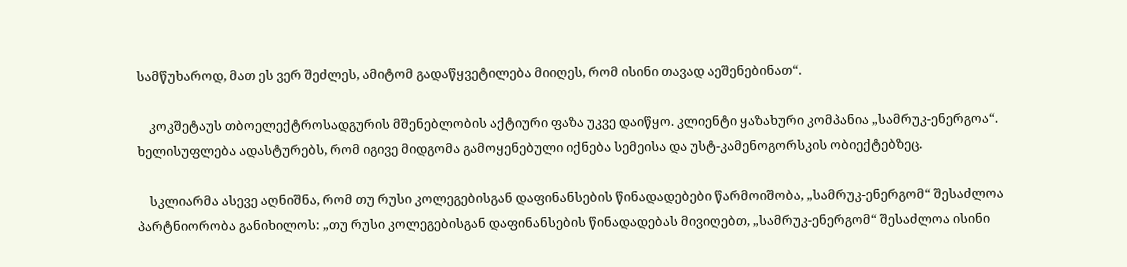სამწუხაროდ, მათ ეს ვერ შეძლეს, ამიტომ გადაწყვეტილება მიიღეს, რომ ისინი თავად აეშენებინათ“.

    კოკშეტაუს თბოელექტროსადგურის მშენებლობის აქტიური ფაზა უკვე დაიწყო. კლიენტი ყაზახური კომპანია „სამრუკ-ენერგოა“. ხელისუფლება ადასტურებს, რომ იგივე მიდგომა გამოყენებული იქნება სემეისა და უსტ-კამენოგორსკის ობიექტებზეც.

    სკლიარმა ასევე აღნიშნა, რომ თუ რუსი კოლეგებისგან დაფინანსების წინადადებები წარმოიშობა, „სამრუკ-ენერგომ“ შესაძლოა პარტნიორობა განიხილოს: „თუ რუსი კოლეგებისგან დაფინანსების წინადადებას მივიღებთ, „სამრუკ-ენერგომ“ შესაძლოა ისინი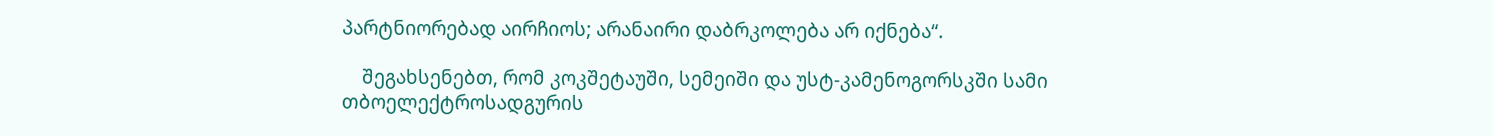პარტნიორებად აირჩიოს; არანაირი დაბრკოლება არ იქნება“.

    შეგახსენებთ, რომ კოკშეტაუში, სემეიში და უსტ-კამენოგორსკში სამი თბოელექტროსადგურის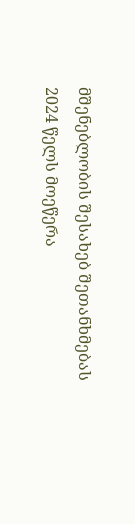მშენებლობის შესახებ შეთანხმებას 2024 წელს მოეწერა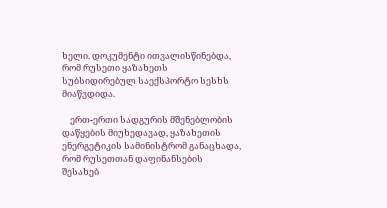ხელი. დოკუმენტი ითვალისწინებდა, რომ რუსეთი ყაზახეთს სუბსიდირებულ საექსპორტო სესხს მიაწვდიდა.

    ერთ-ერთი სადგურის მშენებლობის დაწყების მიუხედავად, ყაზახეთის ენერგეტიკის სამინისტრომ განაცხადა, რომ რუსეთთან დაფინანსების შესახებ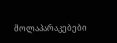მოლაპარაკებები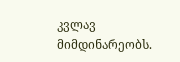კვლავ მიმდინარეობს.